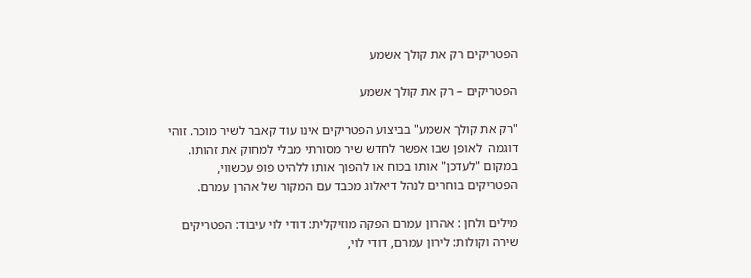הפטריקים רק את קולך אשמע

הפטריקים – רק את קולך אשמע

"רק את קולך אשמע" בביצוע הפטריקים אינו עוד קאבר לשיר מוכר. זוהי דוגמה  לאופן שבו אפשר לחדש שיר מסורתי מבלי למחוק את זהותו. במקום "לעדכן" אותו בכוח או להפוך אותו ללהיט פופ עכשווי, הפטריקים בוחרים לנהל דיאלוג מכבד עם המקור של אהרן עמרם.

מילים ולחן : אהרון עמרם הפקה מוזיקלית: דודי לוי עיבוד: הפטריקים שירה וקולות: לירון עמרם, דודי לוי,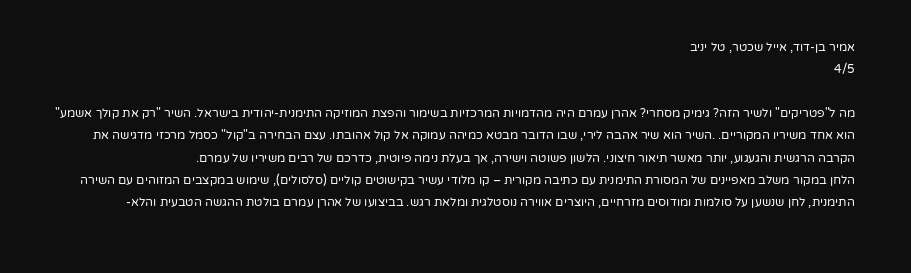אמיר בן-דוד, אייל שכטר, טל יניב
4/5

מה ל"פטריקים" ולשיר הזה? גימיק מסחרי? אהרן עמרם היה מהדמויות המרכזיות בשימור והפצת המוזיקה התימנית-יהודית בישראל. השיר "רק את קולך אשמע" הוא אחד משיריו המקוריים. .השיר הוא שיר אהבה לירי, שבו הדובר מבטא כמיהה עמוקה אל קול אהובתו. עצם הבחירה ב"קול" כסמל מרכזי מדגישה את הקרבה הרגשית והגעגוע, יותר מאשר תיאור חיצוני. הלשון פשוטה וישירה, אך בעלת נימה פיוטית, כדרכם של רבים משיריו של עמרם.
הלחן במקור משלב מאפיינים של המסורת התימנית עם כתיבה מקורית – קו מלודי עשיר בקישוטים קוליים (סלסולים), שימוש במקצבים המזוהים עם השירה התימנית, לחן שנשען על סולמות ומודוסים מזרחיים, היוצרים אווירה נוסטלגית ומלאת רגש. בביצועו של אהרן עמרם בולטת ההגשה הטבעית והלא-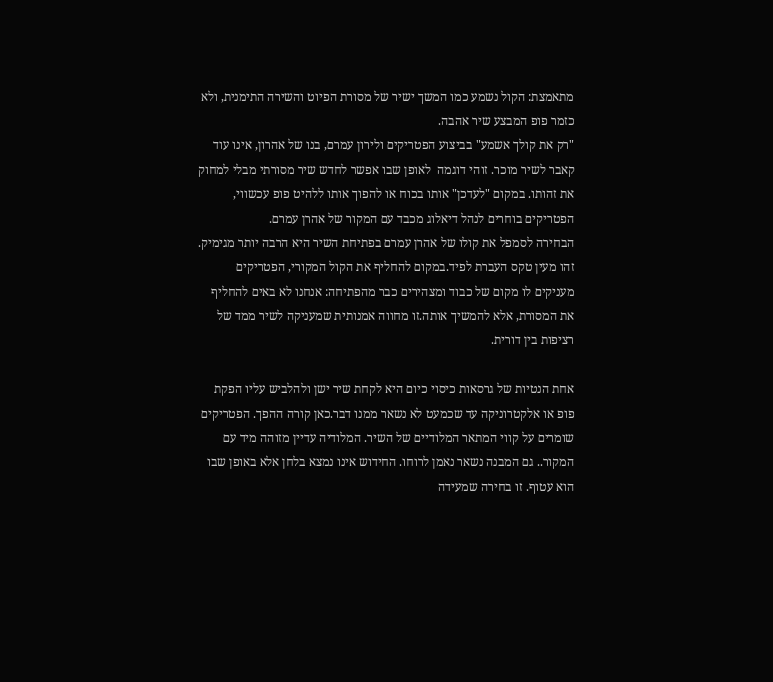מתאמצת: הקול נשמע כמו המשך ישיר של מסורת הפיוט והשירה התימנית, ולא כזמר פופ המבצע שיר אהבה.
"רק את קולך אשמע" בביצוע הפטריקים ולירון עמרם, בנו של אהרון, אינו עוד קאבר לשיר מוכר. זוהי דוגמה  לאופן שבו אפשר לחדש שיר מסורתי מבלי למחוק את זהותו. במקום "לעדכן" אותו בכוח או להפוך אותו ללהיט פופ עכשווי, הפטריקים בוחרים לנהל דיאלוג מכבד עם המקור של אהרן עמרם.
הבחירה לסמפל את קולו של אהרן עמרם בפתיחת השיר היא הרבה יותר מגימיק. זהו מעין טקס העברת לפיד.במקום להחליף את הקול המקורי, הפטריקים מעניקים לו מקום של כבוד ומצהירים כבר מהפתיחה: אנחנו לא באים להחליף את המסורת, אלא להמשיך אותה.זו מחווה אמנותית שמעניקה לשיר ממד של רציפות בין דורית.

אחת הנטיות של גרסאות כיסוי כיום היא לקחת שיר ישן ולהלביש עליו הפקת פופ או אלקטרוניקה עד שכמעט לא נשאר ממנו דבר.כאן קורה ההפך. הפטריקים שומרים על קווי המתאר המלודיים של השיר. המלודיה עדיין מזוהה מיד עם המקור.. גם המבנה נשאר נאמן לרוחו. החידוש אינו נמצא בלחן אלא באופן שבו הוא עטוף. זו בחירה שמעידה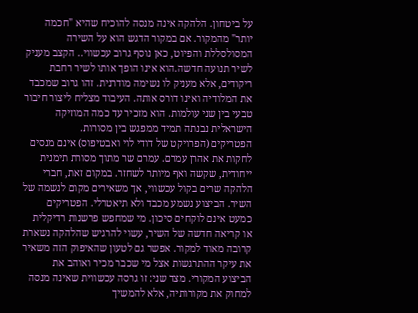על ביטחון. הלהקה אינה מנסה להוכיח שהיא "חכמה יותר" מהמקור. אם במקור הדגש הוא על השירה המסולסללת והפיוט, כאן נוסף גרוב עכשווי.. הקצב מעניק לשיר תנועה חדשה.הוא אינו הופך אותו לשיר רחבת ריקודים, אלא מעניק לו נשימה מודרנית. זהו גרוב שמכבד את המלודיה ואינו דורס אותה. העיבוד מצליח ליצור חיבור טבעי בין שני עולמות. הוא מזכיר עד כמה המוזיקה הישראלית נבנתה תמיד ממפגש בין מסורות.
הפטריקים (הפרויקט של דודי לוי ואבטיפוס) אינם מנסים לחקות את אהרן עמרם. עמרם שר מתוך מסורת תימנית ייחודית, שקשה ואף מיותר לשחזר. במקום זאת, חברי הלהקה שרים בקול עכשווי, אך משאירים מקום לנשמה של השיר. הביצוע נשמע מכבד ולא תיאטרלי. הפטריקים כמעט אינם לוקחים סיכון. מי שמחפש פרשנות רדיקלית או קריאה חדשה של השיר, עשוי להרגיש שהלהקה נשארת קרובה מאוד למקור. אפשר גם לטעון שהאיפוק הזה משאיר את עיקר ההתרגשות אצל מי שכבר מכיר ואוהב את הביצוע המקורי. מצד שני: זו גרסה עכשווית שאינה מנסה למחוק את מקורותיה, אלא להמשיך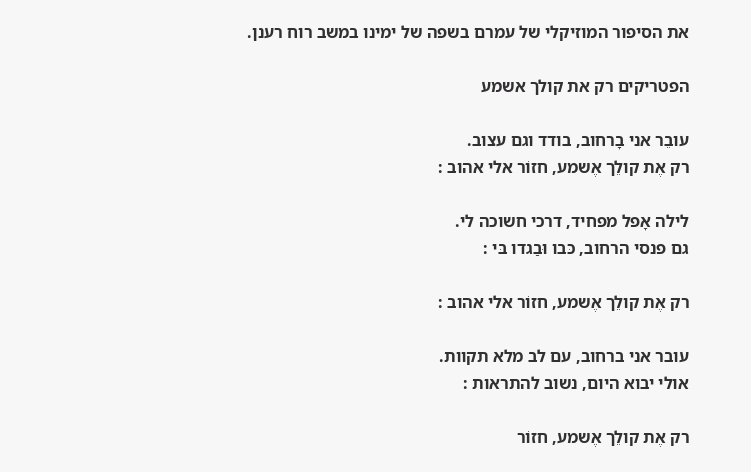את הסיפור המוזיקלי של עמרם בשפה של ימינו במשב רוח רענן.

הפטריקים רק את קולך אשמע

עובֵר אני בָרחוב, בודד וגם עצוב.
רק אֶת קולֵך אֶשמע, חזוֹר אלי אהוב :

לילה אָפל מפחיד, דרכי חשוכה לי.
גם פנסי הרחוב, כּבו וּבַגדו בּי :

רק אֶת קולֵך אֶשמע, חזוֹר אלי אהוב :

עובר אני ברחוב, עם לב מלא תקוות.
אולי יבוא היום, נשוב להתראות :

רק אֶת קולֵך אֶשמע, חזוֹר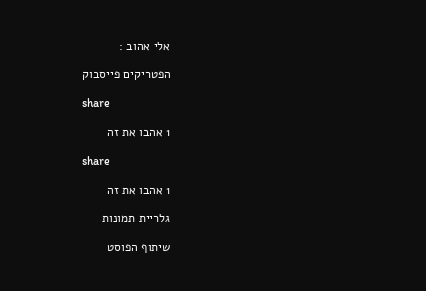אלי אהוב :

הפטריקים פייסבוק

share

1 אהבו את זה

share

1 אהבו את זה

גלריית תמונות

שיתוף הפוסט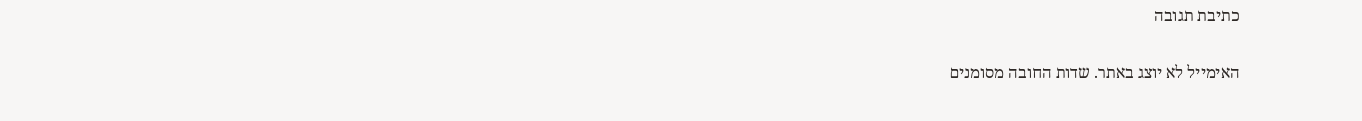כתיבת תגובה

האימייל לא יוצג באתר. שדות החובה מסומנים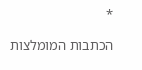*

הכתבות המומלצות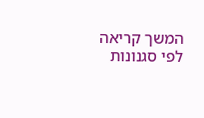המשך קריאה לפי סגנונות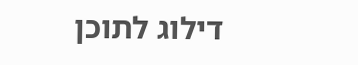דילוג לתוכן